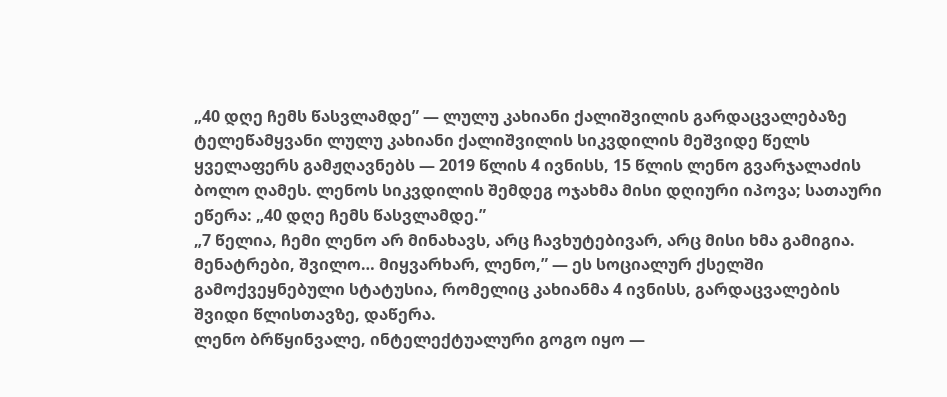„40 დღე ჩემს წასვლამდე” — ლულუ კახიანი ქალიშვილის გარდაცვალებაზე
ტელეწამყვანი ლულუ კახიანი ქალიშვილის სიკვდილის მეშვიდე წელს ყველაფერს გამჟღავნებს — 2019 წლის 4 ივნისს, 15 წლის ლენო გვარჯალაძის ბოლო ღამეს. ლენოს სიკვდილის შემდეგ ოჯახმა მისი დღიური იპოვა; სათაური ეწერა: „40 დღე ჩემს წასვლამდე.”
„7 წელია, ჩემი ლენო არ მინახავს, არც ჩავხუტებივარ, არც მისი ხმა გამიგია. მენატრები, შვილო… მიყვარხარ, ლენო,” — ეს სოციალურ ქსელში გამოქვეყნებული სტატუსია, რომელიც კახიანმა 4 ივნისს, გარდაცვალების შვიდი წლისთავზე, დაწერა.
ლენო ბრწყინვალე, ინტელექტუალური გოგო იყო —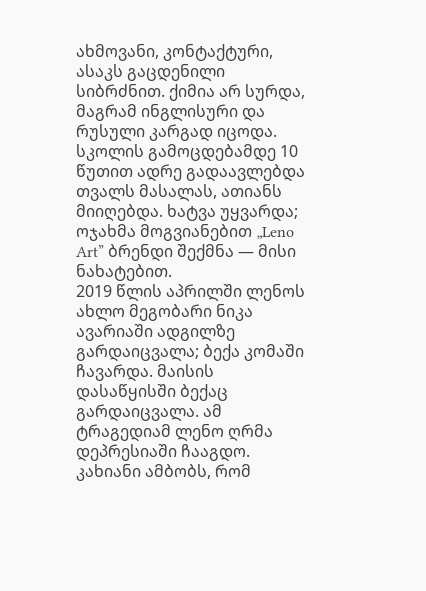ახმოვანი, კონტაქტური, ასაკს გაცდენილი სიბრძნით. ქიმია არ სურდა, მაგრამ ინგლისური და რუსული კარგად იცოდა. სკოლის გამოცდებამდე 10 წუთით ადრე გადაავლებდა თვალს მასალას, ათიანს მიიღებდა. ხატვა უყვარდა; ოჯახმა მოგვიანებით „Leno Art” ბრენდი შექმნა — მისი ნახატებით.
2019 წლის აპრილში ლენოს ახლო მეგობარი ნიკა ავარიაში ადგილზე გარდაიცვალა; ბექა კომაში ჩავარდა. მაისის დასაწყისში ბექაც გარდაიცვალა. ამ ტრაგედიამ ლენო ღრმა დეპრესიაში ჩააგდო. კახიანი ამბობს, რომ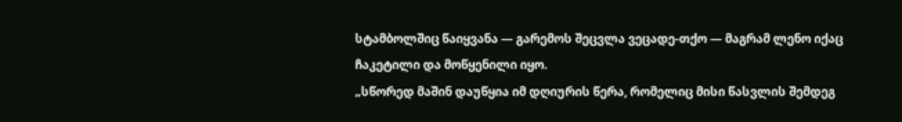სტამბოლშიც წაიყვანა — გარემოს შეცვლა ვეცადე-თქო — მაგრამ ლენო იქაც ჩაკეტილი და მოწყენილი იყო.
„სწორედ მაშინ დაუწყია იმ დღიურის წერა, რომელიც მისი წასვლის შემდეგ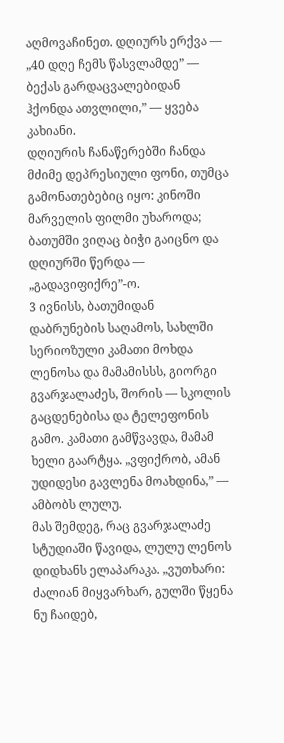აღმოვაჩინეთ. დღიურს ერქვა — „40 დღე ჩემს წასვლამდე” — ბექას გარდაცვალებიდან ჰქონდა ათვლილი,” — ყვება კახიანი.
დღიურის ჩანაწერებში ჩანდა მძიმე დეპრესიული ფონი, თუმცა გამონათებებიც იყო: კინოში მარველის ფილმი უხაროდა; ბათუმში ვიღაც ბიჭი გაიცნო და დღიურში წერდა — „გადავიფიქრე”-ო.
3 ივნისს, ბათუმიდან დაბრუნების საღამოს, სახლში სერიოზული კამათი მოხდა ლენოსა და მამამისსს, გიორგი გვარჯალაძეს, შორის — სკოლის გაცდენებისა და ტელეფონის გამო. კამათი გამწვავდა, მამამ ხელი გაარტყა. „ვფიქრობ, ამან უდიდესი გავლენა მოახდინა,” — ამბობს ლულუ.
მას შემდეგ, რაც გვარჯალაძე სტუდიაში წავიდა, ლულუ ლენოს დიდხანს ელაპარაკა. „ვუთხარი: ძალიან მიყვარხარ, გულში წყენა ნუ ჩაიდებ,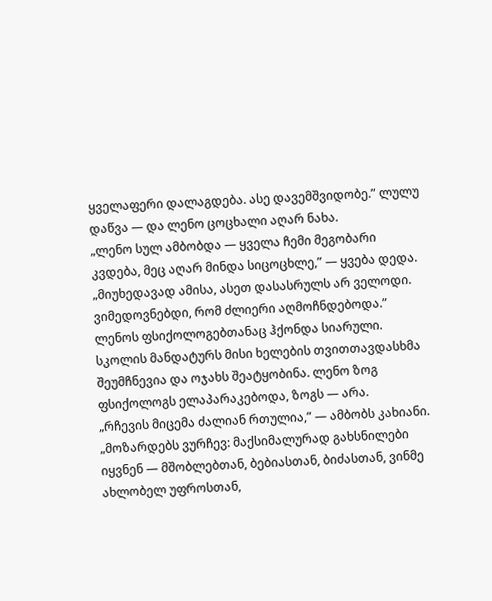ყველაფერი დალაგდება. ასე დავემშვიდობე.” ლულუ დაწვა — და ლენო ცოცხალი აღარ ნახა.
„ლენო სულ ამბობდა — ყველა ჩემი მეგობარი კვდება, მეც აღარ მინდა სიცოცხლე,” — ყვება დედა. „მიუხედავად ამისა, ასეთ დასასრულს არ ველოდი. ვიმედოვნებდი, რომ ძლიერი აღმოჩნდებოდა.”
ლენოს ფსიქოლოგებთანაც ჰქონდა სიარული. სკოლის მანდატურს მისი ხელების თვითთავდასხმა შეუმჩნევია და ოჯახს შეატყობინა. ლენო ზოგ ფსიქოლოგს ელაპარაკებოდა, ზოგს — არა.
„რჩევის მიცემა ძალიან რთულია,” — ამბობს კახიანი. „მოზარდებს ვურჩევ: მაქსიმალურად გახსნილები იყვნენ — მშობლებთან, ბებიასთან, ბიძასთან, ვინმე ახლობელ უფროსთან,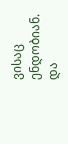ვისაც ენდობიან. და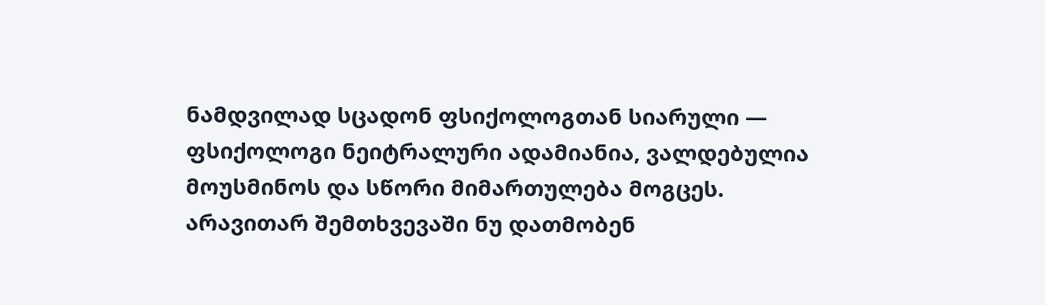ნამდვილად სცადონ ფსიქოლოგთან სიარული — ფსიქოლოგი ნეიტრალური ადამიანია, ვალდებულია მოუსმინოს და სწორი მიმართულება მოგცეს. არავითარ შემთხვევაში ნუ დათმობენ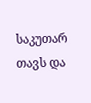საკუთარ თავს და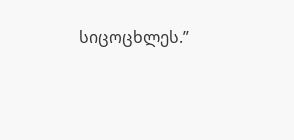სიცოცხლეს.”